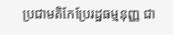ប្រជាមតិកែប្រែរដ្ឋធម្មនុញ្ញ ជា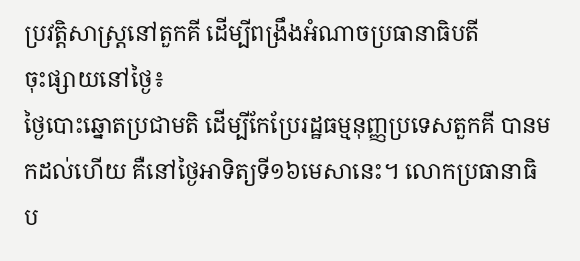ប្រវត្តិសាស្ត្រនៅតួកគី ដើម្បីពង្រឹងអំណាចប្រធានាធិបតី
ចុះផ្សាយនៅថ្ងៃ៖
ថ្ងៃបោះឆ្នោតប្រជាមតិ ដើម្បីកែប្រែរដ្ឋធម្មនុញ្ញប្រទេសតួកគី បានមកដល់ហើយ គឺនៅថ្ងៃអាទិត្យទី១៦មេសានេះ។ លោកប្រធានាធិប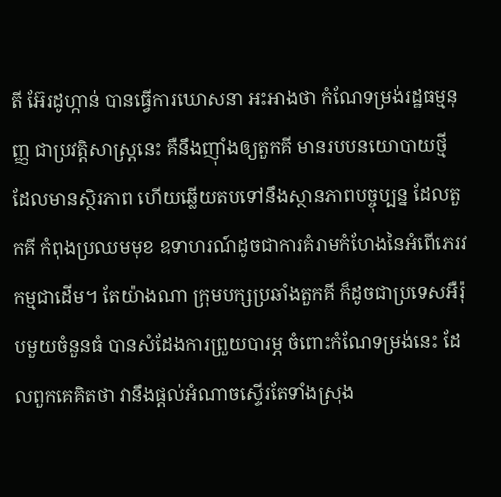តី អ៊ែរដូហ្កាន់ បានធ្វើការឃោសនា អះអាងថា កំណែទម្រង់រដ្ឋធម្មនុញ្ញ ជាប្រវត្តិសាស្ត្រនេះ គឺនឹងញ៉ាំងឲ្យតួកគី មានរបបនយោបាយថ្មី ដែលមានស្ថិរភាព ហើយឆ្លើយតបទៅនឹងស្ថានភាពបច្ចុប្បន្ន ដែលតួកគី កំពុងប្រឈមមុខ ឧទាហរណ៍ដូចជាការគំរាមកំហែងនៃអំពើភេរវកម្មជាដើម។ តែយ៉ាងណា ក្រុមបក្សប្រឆាំងតួកគី ក៏ដូចជាប្រទេសអឺរ៉ុបមួយចំនួនធំ បានសំដែងការព្រួយបារម្ភ ចំពោះកំណែទម្រង់នេះ ដែលពួកគេគិតថា វានឹងផ្តល់អំណាចស្ទើរតែទាំងស្រុង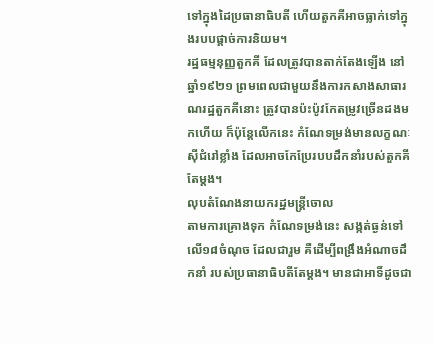ទៅក្នុងដៃប្រធានាធិបតី ហើយតួកគីអាចធ្លាក់ទៅក្នុងរបបផ្តាច់ការនិយម។
រដ្ឋធម្មនុញ្ញតួកគី ដែលត្រូវបានតាក់តែងឡើង នៅឆ្នាំ១៩២១ ព្រមពេលជាមួយនឹងការកសាងសាធារណរដ្ឋតួកគីនោះ ត្រូវបានប៉ះប៉ូវកែតម្រូវច្រើនដងមកហើយ ក៏ប៉ុន្តែលើកនេះ កំណែទម្រង់មានលក្ខណៈស៊ីជំរៅខ្លាំង ដែលអាចកែប្រែរបបដឹកនាំរបស់តួកគីតែម្តង។
លុបតំណែងនាយករដ្ឋមន្ត្រីចោល
តាមការគ្រោងទុក កំណែទម្រង់នេះ សង្កត់ធ្ងន់ទៅលើ១៨ចំណុច ដែលជារួម គឺដើម្បីពង្រឹងអំណាចដឹកនាំ របស់ប្រធានាធិបតីតែម្តង។ មានជាអាទិ៍ដូចជា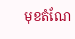មុខតំណែ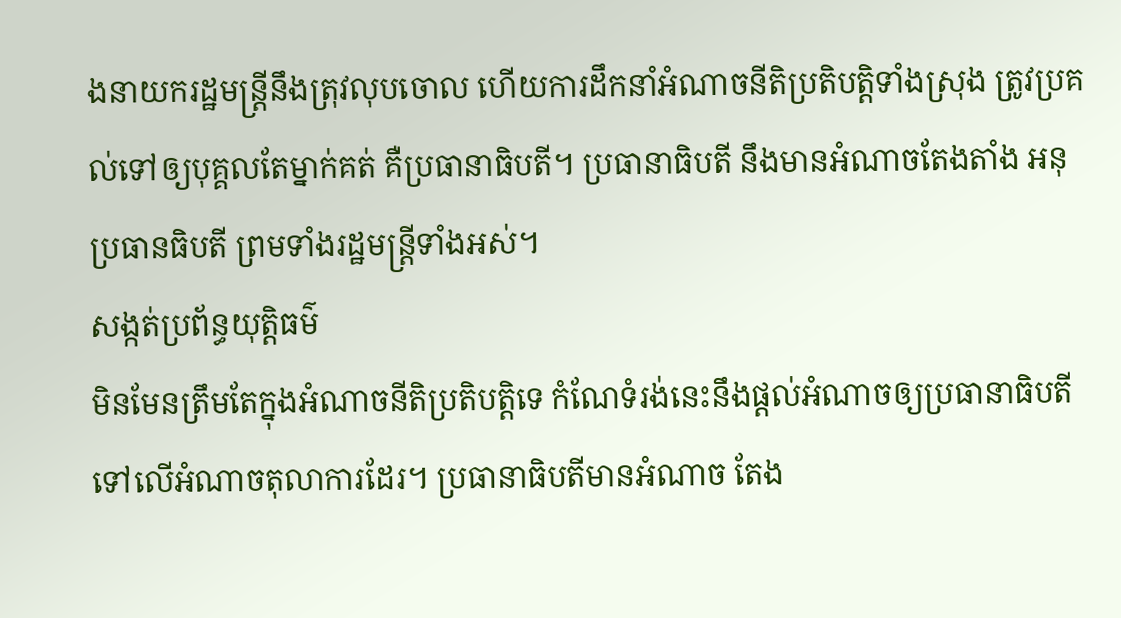ងនាយករដ្ឋមន្ត្រីនឹងត្រុវលុបចោល ហើយការដឹកនាំអំណាចនីតិប្រតិបត្តិទាំងស្រុង ត្រូវប្រគល់ទៅឲ្យបុគ្គលតែម្នាក់គត់ គឺប្រធានាធិបតី។ ប្រធានាធិបតី នឹងមានអំណាចតែងតាំង អនុប្រធានធិបតី ព្រមទាំងរដ្ឋមន្ត្រីទាំងអស់។
សង្កត់ប្រព័ន្ធយុត្តិធម៌
មិនមែនត្រឹមតែក្នុងអំណាចនីតិប្រតិបត្តិទេ កំណែទំរង់នេះនឹងផ្តល់អំណាចឲ្យប្រធានាធិបតីទៅលើអំណាចតុលាការដែរ។ ប្រធានាធិបតីមានអំណាច តែង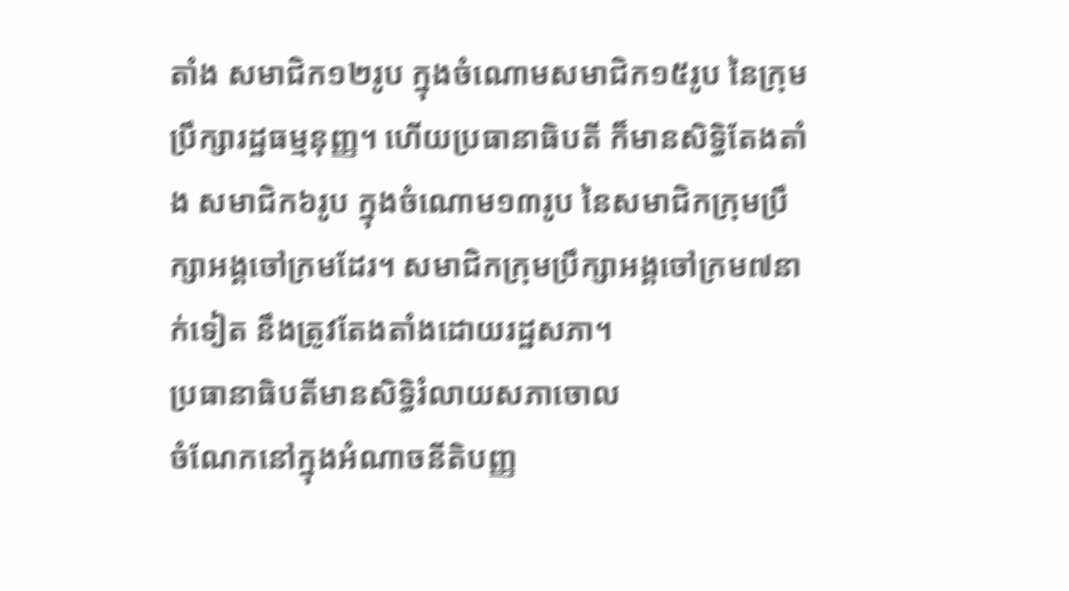តាំង សមាជិក១២រូប ក្នុងចំណោមសមាជិក១៥រូប នៃក្រុមប្រឹក្សារដ្ឋធម្មនុញ្ញ។ ហើយប្រធានាធិបតី ក៏មានសិទ្ធិតែងតាំង សមាជិក៦រូប ក្នុងចំណោម១៣រូប នៃសមាជិកក្រុមប្រឹក្សាអង្គចៅក្រមដែរ។ សមាជិកក្រុមប្រឹក្សាអង្គចៅក្រម៧នាក់ទៀត នឹងត្រូវតែងតាំងដោយរដ្ឋសភា។
ប្រធានាធិបតីមានសិទ្ធិរំលាយសភាចោល
ចំណែកនៅក្នុងអំណាចនីតិបញ្ញ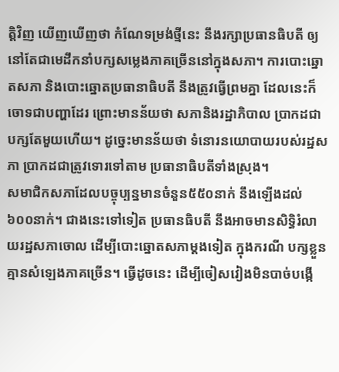ត្តិវិញ យើញឃើញថា កំណែទម្រង់ថ្មីនេះ នឹងរក្សាប្រធានធិបតី ឲ្យនៅតែជាមេដឹកនាំបក្សសម្លេងភាគច្រើននៅក្នុងសភា។ ការបោះឆ្នោតសភា និងបោះឆ្នោតប្រធានាធិបតី នឹងត្រូវធ្វើព្រមគ្នា ដែលនេះក៏ចោទជាបញ្ហាដែរ ព្រោះមានន័យថា សភានិងរដ្ឋាភិបាល ប្រាកដជាបក្សតែមួយហើយ។ ដូច្នេះមានន័យថា ទំនោរនយោបាយរបស់រដ្ឋសភា ប្រាកដជាត្រូវទោរទៅតាម ប្រធានាធិបតីទាំងស្រុង។
សមាជិកសភាដែលបច្ចុប្បន្នមានចំនួន៥៥០នាក់ នឹងឡើងដល់ ៦០០នាក់។ ជាងនេះទៅទៀត ប្រធានធិបតី នឹងអាចមានសិទ្ធិរំលាយរដ្ឋសភាចោល ដើម្បីបោះឆ្នោតសភាម្តងទៀត ក្នុងករណី បក្សខ្លួន គ្មានសំឡេងភាគច្រើន។ ធ្វើដូចនេះ ដើម្បីចៀសវៀងមិនបាច់បង្កើ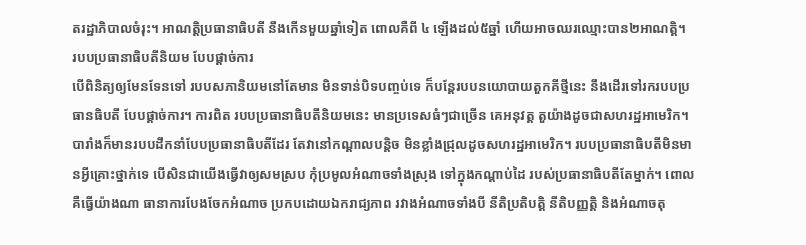តរដ្ឋាភិបាលចំរុះ។ អាណត្តិប្រធានាធិបតី នឹងកើនមួយឆ្នាំទៀត ពោលគឺពី ៤ ឡើងដល់៥ឆ្នាំ ហើយអាចឈរឈ្មោះបាន២អាណត្តិ។
របបប្រធានាធិបតីនិយម បែបផ្តាច់ការ
បើពិនិត្យឲ្យមែនទែនទៅ របបសភានិយមនៅតែមាន មិនទាន់បិទបញ្ចប់ទេ ក៏បន្តែរបបនយោបាយតួកគីថ្មីនេះ នឹងដើរទៅរករបបប្រធានធិបតី បែបផ្តាច់ការ។ ការពិត របបប្រធានាធិបតីនិយមនេះ មានប្រទេសធំៗជាច្រើន គេអនុវត្ត តួយ៉ាងដូចជាសហរដ្ឋអាមេរិក។ បារាំងក៏មានរបបដឹកនាំបែបប្រធានាធិបតីដែរ តែវានៅកណ្តាលបន្តិច មិនខ្លាំងជ្រុលដូចសហរដ្ឋអាមេរិក។ របបប្រធានាធិបតីមិនមានអ្វីគ្រោះថ្នាក់ទេ បើសិនជាយើងធ្វើវាឲ្យសមស្រប កុំប្រមូលអំណាចទាំងស្រុង ទៅក្នុងកណ្តាប់ដៃ របស់ប្រធានាធិបតីតែម្នាក់។ ពោលគឺធ្វើយ៉ាងណា ធានាការបែងចែកអំណាច ប្រកបដោយឯករាជ្យភាព រវាងអំណាចទាំងបី នីតិប្រតិបតិ្ត នីតិបញ្ញត្តិ និងអំណាចតុ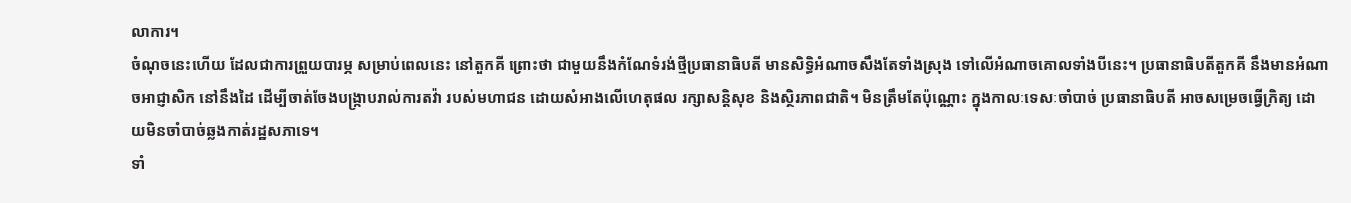លាការ។
ចំណុចនេះហើយ ដែលជាការព្រួយបារម្ភ សម្រាប់ពេលនេះ នៅតួកគី ព្រោះថា ជាមួយនឹងកំណែទំរង់ថ្មីប្រធានាធិបតី មានសិទ្ធិអំណាចសឹងតែទាំងស្រុង ទៅលើអំណាចគោលទាំងបីនេះ។ ប្រធានាធិបតីតួកគី នឹងមានអំណាចអាជ្ញាសិក នៅនឹងដៃ ដើម្បីចាត់ចែងបង្រ្កាបរាល់ការតវ៉ា របស់មហាជន ដោយសំអាងលើហេតុផល រក្សាសន្តិសុខ និងស្ថិរភាពជាតិ។ មិនត្រឹមតែប៉ុណ្ណោះ ក្នុងកាលៈទេសៈចាំបាច់ ប្រធានាធិបតី អាចសម្រេចធ្វើក្រិត្យ ដោយមិនចាំបាច់ឆ្លងកាត់រដ្ឋសភាទេ។
ទាំ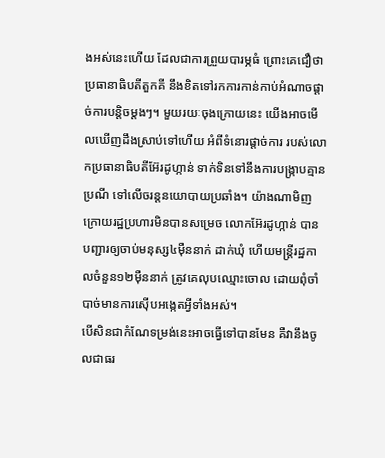ងអស់នេះហើយ ដែលជាការព្រួយបារម្ភធំ ព្រោះគេជឿថាប្រធានាធិបតីតួកគី នឹងខិតទៅរកការកាន់កាប់អំណាចផ្តាច់ការបន្តិចម្តងៗ។ មួយរយៈចុងក្រោយនេះ យើងអាចមើលឃើញដឹងស្រាប់ទៅហើយ អំពីទំនោរផ្តាច់ការ របស់លោកប្រធានាធិបតីអ៊ែរដូហ្កាន់ ទាក់ទិនទៅនឹងការបង្រ្កាបគ្មានប្រណី ទៅលើចរន្តនយោបាយប្រឆាំង។ យ៉ាងណាមិញ ក្រោយរដ្ឋប្រហារមិនបានសម្រេច លោកអ៊ែរដូហ្កាន់ បានបញ្ជារឲ្យចាប់មនុស្ស៤ម៉ឺននាក់ ដាក់ឃុំ ហើយមន្ត្រីរដ្ឋកាលចំនួន១២ម៉ឺននាក់ ត្រូវគេលុបឈ្មោះចោល ដោយពុំចាំបាច់មានការស៊ើបអង្កេតអ្វីទាំងអស់។
បើសិនជាកំណែទម្រង់នេះអាចធ្វើទៅបានមែន គឺវានឹងចូលជាធរ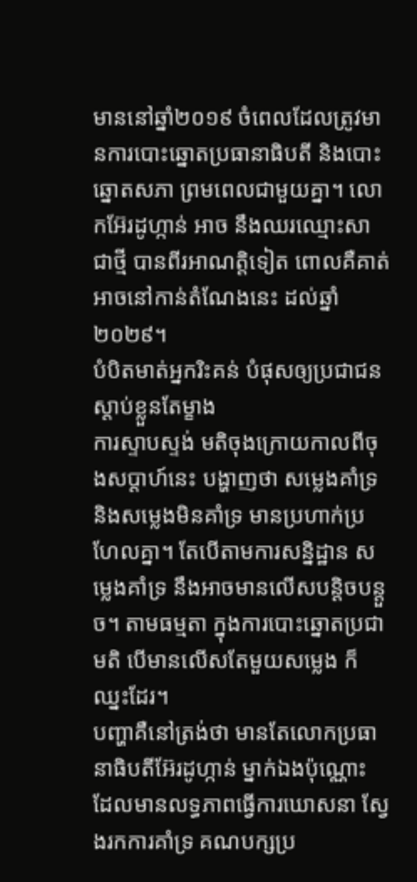មាននៅឆ្នាំ២០១៩ ចំពេលដែលត្រូវមានការបោះឆ្នោតប្រធានាធិបតី និងបោះឆ្នោតសភា ព្រមពេលជាមួយគ្នា។ លោកអ៊ែរដូហ្កាន់ អាច នឹងឈរឈ្មោះសាជាថ្មី បានពីរអាណត្តិទៀត ពោលគឺគាត់អាចនៅកាន់តំណែងនេះ ដល់ឆ្នាំ២០២៩។
បំបិតមាត់អ្នករិះគន់ បំផុសឲ្យប្រជាជនស្តាប់ខ្លួនតែម្ខាង
ការស្ទាបស្ទង់ មតិចុងក្រោយកាលពីចុងសប្តាហ៍នេះ បង្ហាញថា សម្លេងគាំទ្រ និងសម្លេងមិនគាំទ្រ មានប្រហាក់ប្រហែលគ្នា។ តែបើតាមការសន្និដ្ឋាន សម្លេងគាំទ្រ នឹងអាចមានលើសបន្តិចបន្តួច។ តាមធម្មតា ក្នុងការបោះឆ្នោតប្រជាមតិ បើមានលើសតែមួយសម្លេង ក៏ឈ្នះដែរ។
បញ្ហាគឺនៅត្រង់ថា មានតែលោកប្រធានាធិបតីអ៊ែរដូហ្កាន់ ម្នាក់ឯងប៉ុណ្ណោះ ដែលមានលទ្ធភាពធ្វើការឃោសនា ស្វែងរកការគាំទ្រ គណបក្សប្រ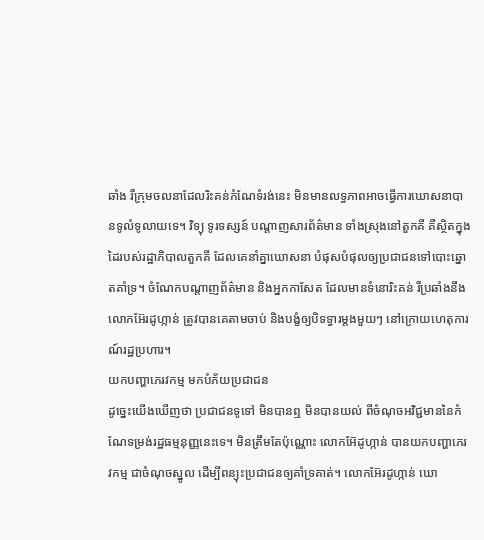ឆាំង រឺក្រុមចលនាដែលរិះគន់កំណែទំរង់នេះ មិនមានលទ្ធភាពអាចធ្វើការឃោសនាបានទូលំទូលាយទេ។ វិទ្យុ ទូរទស្សន៍ បណ្តាញសារព័ត៌មាន ទាំងស្រុងនៅតួកគី គឺស្ថិតក្នុងដៃរបស់រដ្ឋាភិបាលតួកគី ដែលគេនាំគ្នាឃោសនា បំផុសបំផុលឲ្យប្រជាជនទៅបោះឆ្នោតគាំទ្រ។ ចំណែកបណ្តាញព័ត៌មាន និងអ្នកកាសែត ដែលមានទំនោរិះគន់ រឺប្រឆាំងនឹងលោកអ៊ែរដូហ្កាន់ ត្រូវបានគេតាមចាប់ និងបង្ខំឲ្យបិទទ្វារម្តងមួយៗ នៅក្រោយហេតុការណ៍រដ្ឋប្រហារ។
យកបញ្ហាភេរវកម្ម មកបំភ័យប្រជាជន
ដូច្នេះយើងឃើញថា ប្រជាជនទូទៅ មិនបានឮ មិនបានយល់ ពីចំណុចអវិជ្ជមាននៃកំណែទម្រង់រដ្ឋធម្មនុញ្ញនេះទេ។ មិនត្រឹមតែប៉ុណ្ណោះ លោកអ៊ែដូហ្កាន់ បានយកបញ្ហាភេរវកម្ម ជាចំណុចស្នូល ដើម្បីពន្យុះប្រជាជនឲ្យគាំទ្រគាត់។ លោកអ៊ែរដូហ្កាន់ ឃោ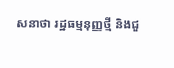សនាថា រដ្ឋធម្មនុញ្ញថ្មី និងជួ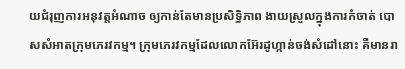យជំរុញការអនុវត្តអំណាច ឲ្យកាន់តែមានប្រសិទ្ធិភាព ងាយស្រួលក្នុងការកំចាត់ បោសសំអាតក្រុមភេរវកម្ម។ ក្រុមភេរវកម្មដែលលោកអ៊ែរដូហ្កាន់ចង់សំដៅនោះ គឺមានរា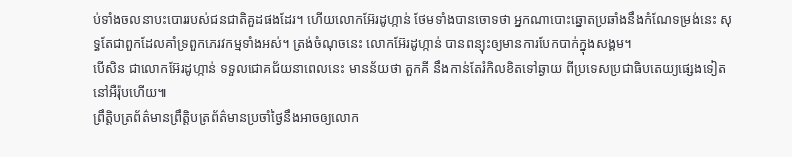ប់ទាំងចលនាបះបោររបស់ជនជាតិគួដផងដែរ។ ហើយលោកអ៊ែរដូហ្កាន់ ថែមទាំងបានចោទថា អ្នកណាបោះឆ្នោតប្រឆាំងនឹងកំណែទម្រង់នេះ សុទ្ធតែជាពួកដែលគាំទ្រពួកភេរវកម្មទាំងអស់។ ត្រង់ចំណុចនេះ លោកអ៊ែរដូហ្កាន់ បានពន្យុះឲ្យមានការបែកបាក់ក្នុងសង្គម។
បើសិន ជាលោកអ៊ែរដូហ្កាន់ ទទួលជោគជ័យនាពេលនេះ មានន័យថា តួកគី នឹងកាន់តែរំកិលខិតទៅឆ្ងាយ ពីប្រទេសប្រជាធិបតេយ្យផ្សេងទៀត នៅអឺរ៉ុបហើយ៕
ព្រឹត្តិបត្រព័ត៌មានព្រឹត្តិបត្រព័ត៌មានប្រចាំថ្ងៃនឹងអាចឲ្យលោក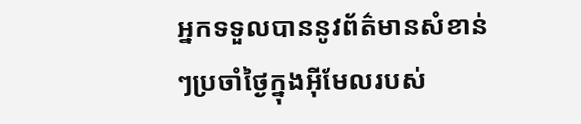អ្នកទទួលបាននូវព័ត៌មានសំខាន់ៗប្រចាំថ្ងៃក្នុងអ៊ីមែលរបស់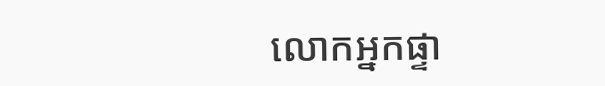លោកអ្នកផ្ទា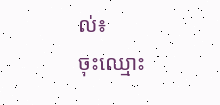ល់៖
ចុះឈ្មោះ